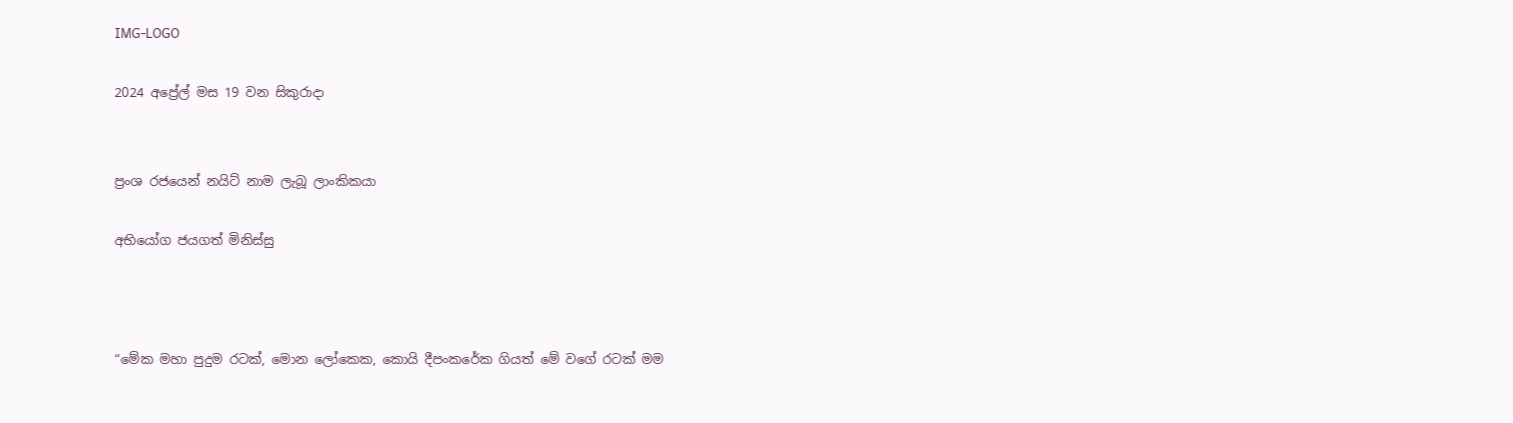IMG-LOGO

2024 අප්‍රේල් මස 19 වන සිකුරාදා


ප්‍රංශ රජයෙන් නයිට් නාම ලැබූ ලාංකිකයා

අභියෝග ජයගත් මිනිස්සු



“මේක මහා පුදුම රටක්, මොන ලෝකෙක, කොයි දීපංකරේක ගියත් මේ වගේ රටක් මම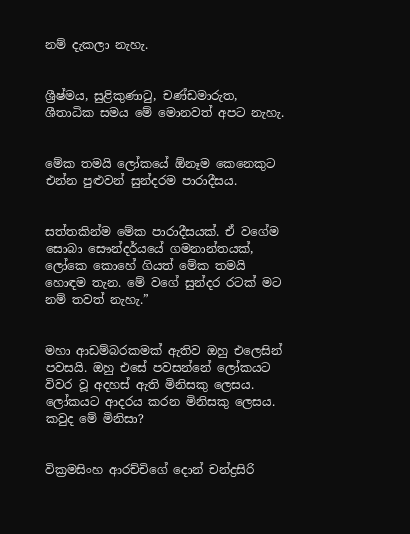නම් දැකලා නැහැ.


ශ්‍රීෂ්මය, සුළිකුණාටු, චණ්ඩමාරුත, ශීතාධික සමය මේ මොනවත් අපට නැහැ.


මේක තමයි ලෝකයේ ඕනෑම කෙනෙකුට එන්න පුළුවන් සුන්දරම පාරාදීසය.


සත්තකින්ම මේක පාරාදීසයක්. ඒ වගේම සොබා සෞන්දර්යයේ ගමනාන්තයක්, ලෝකෙ කොහේ ගියත් මේක තමයි හොඳම තැන. මේ වගේ සුන්දර රටක් මට නම් තවත් නැහැ.”


මහා ආඩම්බරකමක් ඇතිව ඔහු එලෙසින් පවසයි. ඔහු එසේ පවසන්නේ ලෝකයට විවර වූ අදහස් ඇති මිනිසකු ලෙසය. ලෝකයට ආදරය කරන මිනිසකු ලෙසය. කවුද මේ මිනිසා?


වික්‍රමසිංහ ආරච්චිගේ දොන් චන්ද්‍රසිරි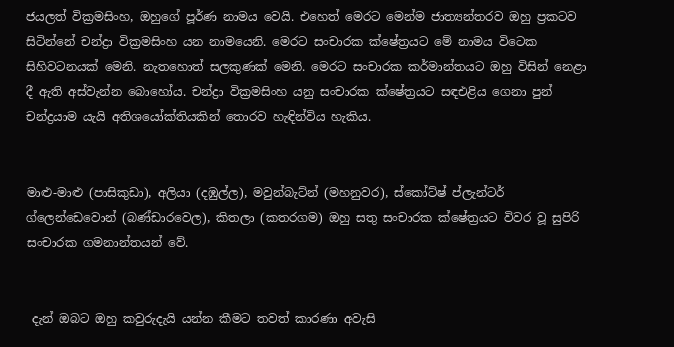ජයලත් වික්‍රමසිංහ, ඔහුගේ පූර්ණ නාමය වෙයි. එහෙත් මෙරට මෙන්ම ජාත්‍යන්තරව ඔහු ප්‍රකටව සිටින්නේ චන්ද්‍රා වික්‍රමසිංහ යන නාමයෙනි. මෙරට සංචාරක ක්ෂේත්‍රයට මේ නාමය විටෙක සිහිවටනයක් මෙනි. නැතහොත් සලකුණක් මෙනි. මෙරට සංචාරක කර්මාන්තයට ඔහු විසින් නෙළා දී ඇති අස්වැන්න බොහෝය. චන්ද්‍රා වික්‍රමසිංහ යනු සංචාරක ක්ෂේත්‍රයට සඳඑළිය ගෙනා පුන් චන්ද්‍රයාම යැයි අතිශයෝක්තියකින් තොරව හැඳින්විය හැකිය.


මාළු-මාළු (පාසිකුඩා), අලියා (දඹුල්ල), මවුන්බැට්න් (මහනුවර), ස්කෝට්ෂ් ප්ලැන්ටර් ග්ලෙන්ඩෙවොන් (බණ්ඩාරවෙල), කිතලා (කතරගම) ඔහු සතු සංචාරක ක්ෂේත්‍රයට විවර වූ සුපිරි සංචාරක ගමනාන්තයන් වේ.


 දැන් ඔබට ඔහු කවුරුදැයි යන්න කීමට තවත් කාරණා අවැසි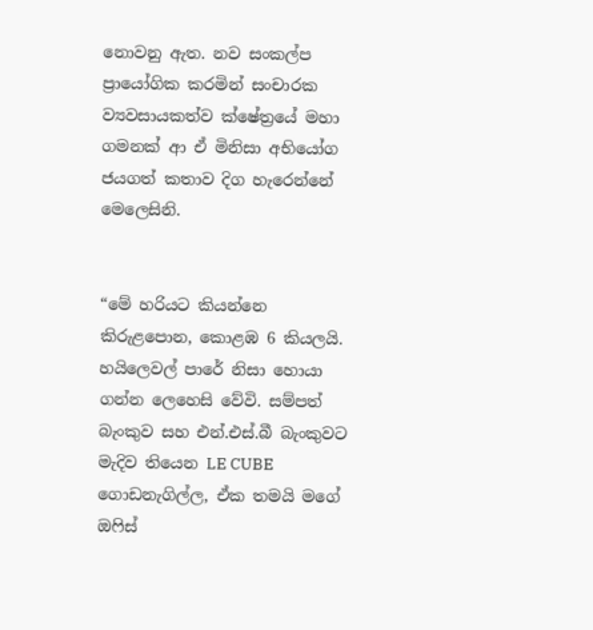නොවනු ඇත. නව සංකල්ප ප්‍රායෝගික කරමින් සංචාරක ව්‍යවසායකත්ව ක්ෂේත්‍රයේ මහා ගමනක් ආ ඒ මිනිසා අභියෝග ජයගත් කතාව දිග හැරෙන්නේ මෙලෙසිනි.


“මේ හරියට කියන්නෙ කිරුළපොන, කොළඹ 6 කියලයි. හයිලෙවල් පාරේ නිසා හොයා ගන්න ලෙහෙසි වේවි. සම්පත් බැංකුව සහ එන්.එස්.බී බැංකුවට මැදිව තියෙන LE CUBE ගොඩනැගිල්ල, ඒක තමයි මගේ ඔෆිස්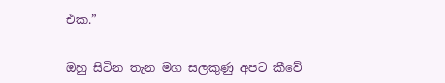එක.”


ඔහු සිටින තැන මග සලකුණු අපට කීවේ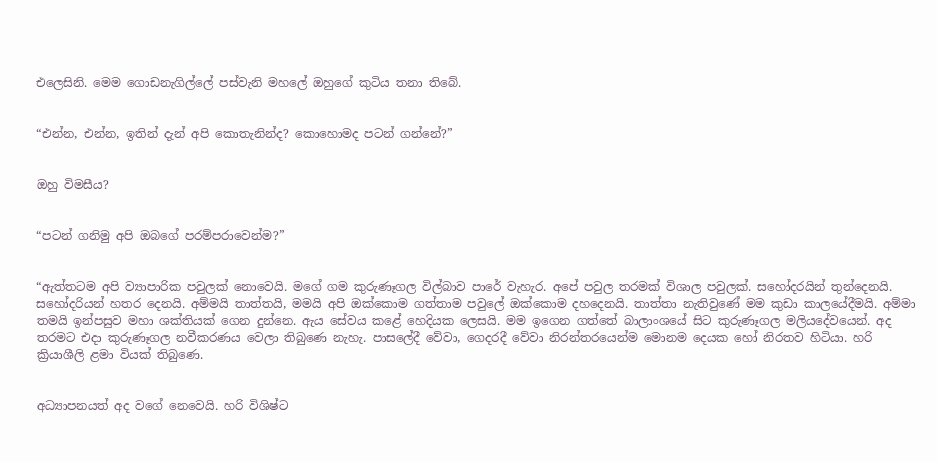එලෙසිනි. මෙම ගොඩනැගිල්ලේ පස්වැනි මහලේ ඔහුගේ කුටිය තනා තිබේ.


“එන්න, එන්න, ඉතින් දැන් අපි කොතැනින්ද? කොහොමද පටන් ගන්නේ?”


ඔහු විමසීය?


“පටන් ගනිමු අපි ඔබගේ පරම්පරාවෙන්ම?”


“ඇත්තටම අපි ව්‍යාපාරික පවුලක් නොවෙයි. මගේ ගම කුරුණෑගල විල්බාව පාරේ වැහැර. අපේ පවුල තරමක් විශාල පවුලක්. සහෝදරයින් තුන්දෙනයි. සහෝදරියන් හතර දෙනයි. අම්මයි තාත්තයි, මමයි අපි ඔක්කොම ගත්තාම පවුලේ ඔක්කොම දහදෙනයි. තාත්තා නැතිවුණේ මම කුඩා කාලයේදීමයි. අම්මා තමයි ඉන්පසුව මහා ශක්තියක් ගෙන දුන්නෙ. ඇය සේවය කළේ හෙදියක ලෙසයි. මම ඉගෙන ගත්තේ බාලාංශයේ සිට කුරුණෑගල මලියදේවයෙන්. අද තරමට එද‌ා කුරුණෑගල නවීකරණය වෙලා තිබුණෙ නැහැ. පාසලේදී වේවා, ගෙදරදී වේවා නිරන්තරයෙන්ම මොනම දෙයක හෝ නිරතව හිටියා. හරි ක්‍රියාශීලි ළමා වියක් තිබුණෙ.


අධ්‍යාපනයත් අද වගේ නෙවෙයි. හරි විශිෂ්ට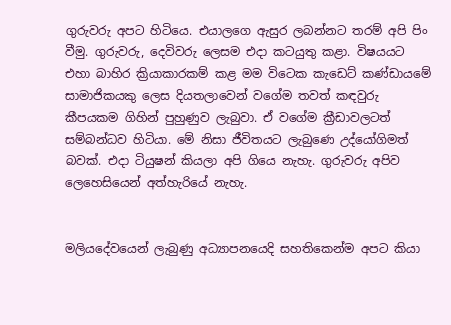ගුරුවරු අපට හිටියෙ. එයාලගෙ ඇසුර ලබන්නට තරම් අපි පිං වීමු. ගුරුවරු, දෙවිවරු ලෙසම එදා කටයුතු කළා. විෂයයට එහා බාහිර ක්‍රියාකාරකම් කළ මම විටෙක කැඩෙට් කණ්ඩායමේ සාමාජිකයකු ලෙස දියතලාවෙන් වගේම තවත් කඳවුරු කීපයකම ගිහින් පුහුණුව ලැබුවා. ඒ වගේම ක්‍රීඩාවලටත් සම්බන්ධව හිටියා. මේ නිසා ජීවිතයට ලැබුණෙ උද්යෝගිමත් බවක්. එද‌ා ටියුෂන් කියලා අපි ගියෙ නැහැ. ගුරුවරු අපිව ලෙහෙසියෙන් අත්හැරියේ නැහැ.


මලියදේවයෙන් ලැබුණු අධ්‍යාපනයෙදි සහතිකෙන්ම අපට කියා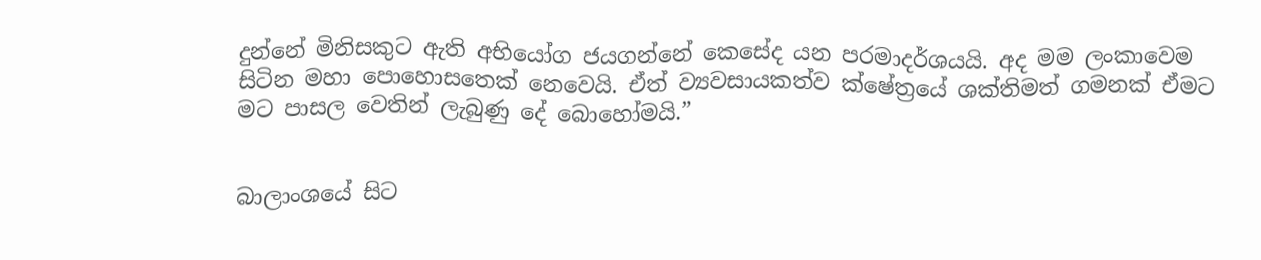දුන්නේ මිනිසකුට ඇති අභියෝග ජයගන්නේ කෙසේද යන පරමාදර්ශයයි. අද මම ලංකාවෙම සිටින මහා පොහොසතෙක් නෙවෙයි. ඒත් ව්‍යවසායකත්ව ක්ෂේත්‍රයේ ශක්තිමත් ගමනක් ඒමට මට පාසල වෙතින් ලැබුණු දේ බොහෝමයි.”


බාලාංශයේ සිට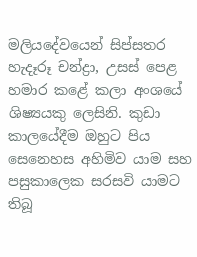මලියදේවයෙන් සිප්සතර හැදෑරූ චන්ද්‍රා, උසස් පෙළ හමාර කළේ කලා අංශයේ ශිෂ්‍යයකු ලෙසිනි. කුඩා කාලයේදීම ඔහුට පිය සෙනෙහස අහිමිව යාම සහ පසුකාලෙක සරසවි යාමට තිබූ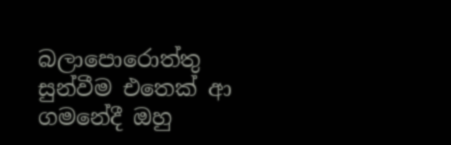බලාපොරොත්තු සුන්වීම එතෙක් ආ ගමනේදී ඔහු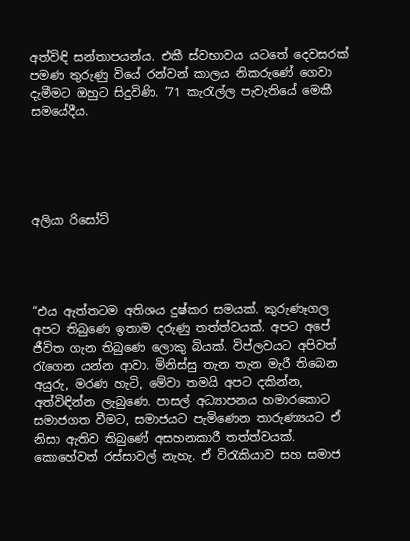අත්විඳි සන්තාපයන්ය. එකී ස්වභාවය යටතේ දෙවසරක් පමණ තුරුණු වියේ රන්වන් කාලය නිකරුණේ ගෙවා දැමීමට ඔහුට සිදුවිණි. ’71 කැරැල්ල පැවැතියේ මෙකී සමයේදීය.





අලියා රිසෝට්




“එය ඇත්තටම අතිශය දුෂ්කර සමයක්. කුරුණෑගල අපට තිබුණෙ ඉතාම දරුණු තත්ත්වයක්. අපට අපේ ජීවිත ගැන තිබුණෙ ලොකු බියක්. විප්ලවයට අපිවත් රැගෙන යන්න ආවා. මිනිස්සු තැන තැන මැරී තිබෙන අයුරු, මරණ හැටි, මේවා තමයි අපට දකින්න, අත්විඳින්න ලැබුණෙ. පාසල් අධ්‍යාපනය හමාරකොට සමාජගත වීමට, සමාජයට පැමිණෙන තාරුණ්‍යයට ඒ නිසා ඇතිව තිබුණේ අසහනකාරී තත්ත්වයක්. කොහේවත් රස්සාවල් නැහැ. ඒ විරැකියාව සහ සමාජ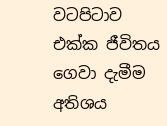වටපිටාව එක්ක ජීවිතය ගෙවා දැමීම අතිශය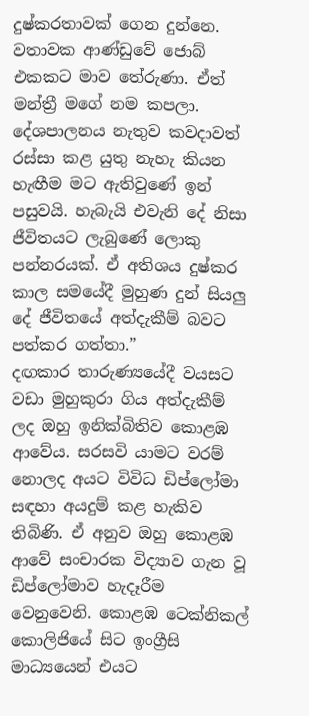දුෂ්කරතාවක් ගෙන දුන්නෙ. වතාවක ආණ්ඩුවේ ජොබ් එකකට මාව තේරුණා. ඒත් මන්ත්‍රී මගේ නම කපලා. දේශපාලනය නැතුව කවද‌ාවත් රස්සා කළ යුතු නැහැ කියන හැඟීම මට ඇතිවුණේ ඉන් පසුවයි. හැබැයි එවැනි දේ නිසා ජීවිතයට ලැබුණේ ලොකු පන්නරයක්. ඒ අතිශය දුෂ්කර කාල සමයේදී මුහුණ දුන් සියලු දේ ජීවිතයේ අත්දැකීම් බවට පත්කර ගත්තා.”
දඟකාර තාරුණ්‍යයේදී වයසට වඩා මුහුකුරා ගිය අත්දැකීම් ලද ඔහු ඉනික්බිතිව කොළඹ ආවේය. සරසවි යාමට වරම් නොලද අයට විවිධ ඩිප්ලෝමා සඳහා අයදුම් කළ හැකිව තිබිණි. ඒ අනුව ඔහු කොළඹ ආවේ සංචාරක විද්‍යාව ගැන වූ ඩිප්ලෝමාව හැදෑරීම වෙනුවෙනි. කොළඹ ටෙක්නිකල් කොලිජියේ සිට ඉංග්‍රීසි මාධ්‍යයෙන් එයට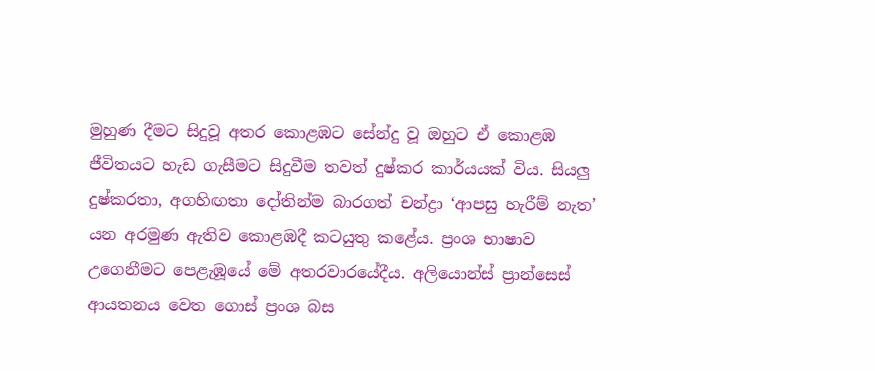මුහුණ දීමට සිදුවූ අතර කොළඹට සේන්දු වූ ඔහුට ඒ කොළඹ ජීවිතයට හැඩ ගැසීමට සිදුවීම තවත් දුෂ්කර කාර්යයක් විය. සියලු දුෂ්කරතා, අගහිඟතා දෝතින්ම බාරගත් චන්ද්‍රා ‘ආපසු හැරීම් නැත’ යන අරමුණ ඇතිව කොළඹදී කටයුතු කළේය. ප්‍රංශ භාෂාව උගෙනීමට පෙළැඹූයේ මේ අතරවාරයේදීය. අලියොන්ස් ප්‍රාන්සෙස් ආයතනය වෙත ගොස් ප්‍රංශ බස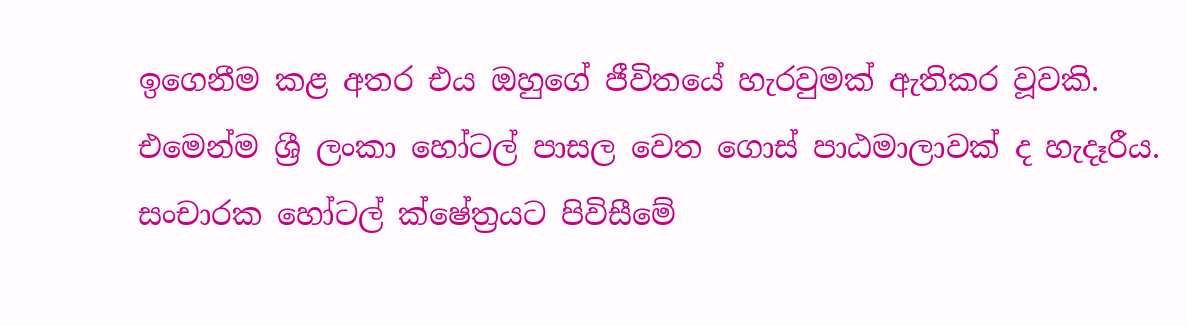ඉගෙනීම කළ අතර එය ඔහුගේ ජීවිතයේ හැරවුමක් ඇතිකර වූවකි. එමෙන්ම ශ්‍රී ලංකා හෝටල් පාසල වෙත ගොස් පාඨමාලාවක් ද හැදෑරීය. සංචාරක හෝටල් ක්ෂේත්‍රයට පිවිසීමේ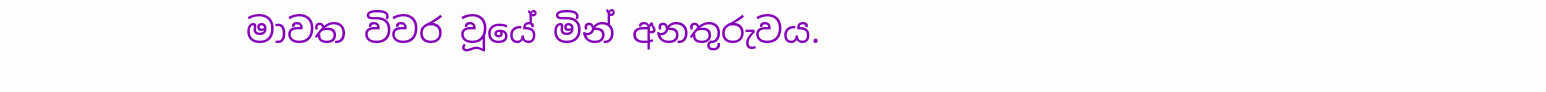මාවත විවර වූයේ මින් අනතුරුවය.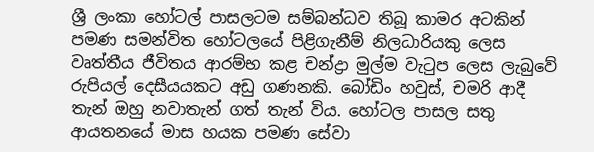ශ්‍රී ලංකා හෝටල් පාසලටම සම්බන්ධව තිබූ කාමර අටකින් පමණ සමන්විත හෝටලයේ පිළිගැනීම් නිලධාරියකු ලෙස වෘත්තීය ජීවිතය ආරම්භ කළ චන්ද්‍රා මුල්ම වැටුප ලෙස ලැබුවේ රුපියල් දෙසීයයකට අඩු ගණනකි. බෝඩිං හවුස්, චමරි ආදී තැන් ඔහු නවාතැන් ගත් තැන් විය. හෝටල පාසල සතු ආයතනයේ මාස හයක පමණ සේවා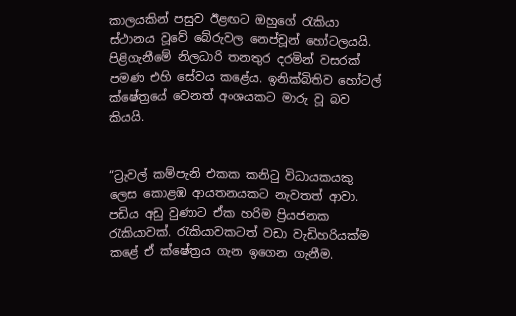කාලයකින් පසුව ඊළඟට ඔහුගේ රැකියා ස්ථානය වූවේ බේරුවල නෙප්චූන් හෝටලයයි. පිළිගැනීමේ නිලධාරි තනතුර දරමින් වසරක් පමණ එහි සේවය කළේය. ඉනික්බිතිව හෝටල් ක්ෂේත්‍රයේ වෙනත් අංශයකට මාරු වූ බව කියයි.


“ට්‍රැවල් කම්පැනි එකක කනිටු විධායකයකු ලෙස කොළඹ ආයතනයකට නැවතත් ආවා. පඩිය අඩු වුණාට ඒක හරිම ප්‍රියජනක රැකියාවක්. රැකියාවකටත් වඩා වැඩිහරියක්ම කළේ ඒ ක්ෂේත්‍රය ගැන ඉගෙන ගැනීම.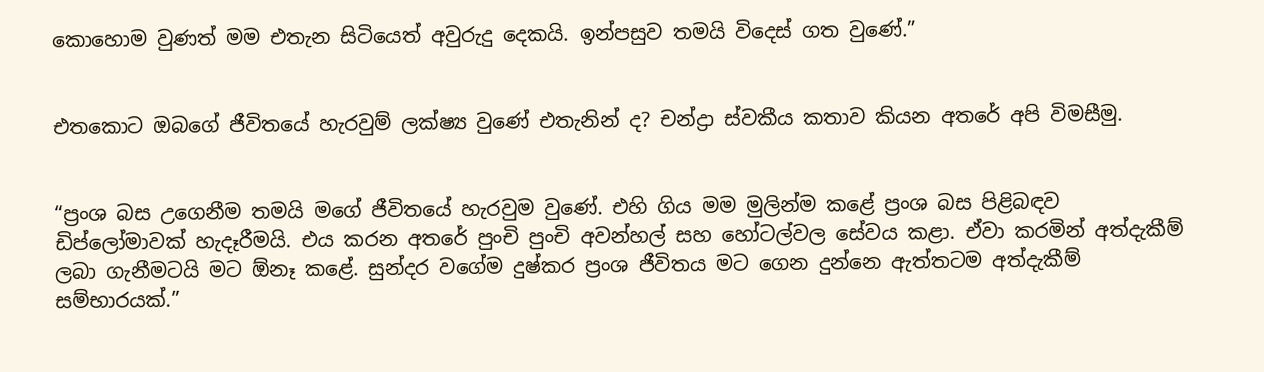කොහොම වුණත් මම එතැන සිටියෙත් අවුරුදු දෙකයි. ඉන්පසුව තමයි විදෙස් ගත වුණේ.”


එතකොට ඔබගේ ජීවිතයේ හැරවුම් ලක්ෂ්‍ය වුණේ එතැනින් ද? චන්ද්‍රා ස්වකීය කතාව කියන අතරේ අපි විමසීමු.


“ප්‍රංශ බස උගෙනීම තමයි මගේ ජීවිතයේ හැරවුම වුණේ. එහි ගිය මම මුලින්ම කළේ ප්‍රංශ බස පිළිබඳව ඩිප්ලෝමාවක් හැදෑරීමයි. එය කරන අතරේ පුංචි පුංචි අවන්හල් සහ හෝටල්වල සේවය කළා. ඒවා කරමින් අත්දැකීම් ලබා ගැනීමටයි මට ඕනෑ කළේ. සුන්දර වගේම දුෂ්කර ප්‍රංශ ජීවිතය මට ගෙන දුන්නෙ ඇත්තටම අත්දැකීම් සම්භාරයක්.”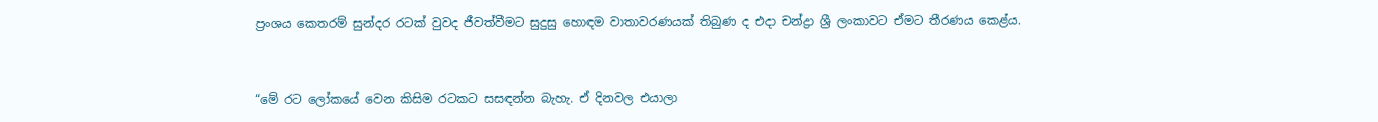ප්‍රංශය කෙතරම් සුන්දර රටක් වුවද ජීවත්වීමට සුදුසු හොඳම වාතාවරණයක් තිබුණ ද එද‌ා චන්ද්‍රා ශ්‍රී ලංකාවට ඒමට තීරණය කෙළ්ය.


“මේ රට ලෝකයේ වෙන කිසිම රටකට සසඳන්න බැහැ. ඒ දිනවල එයාලා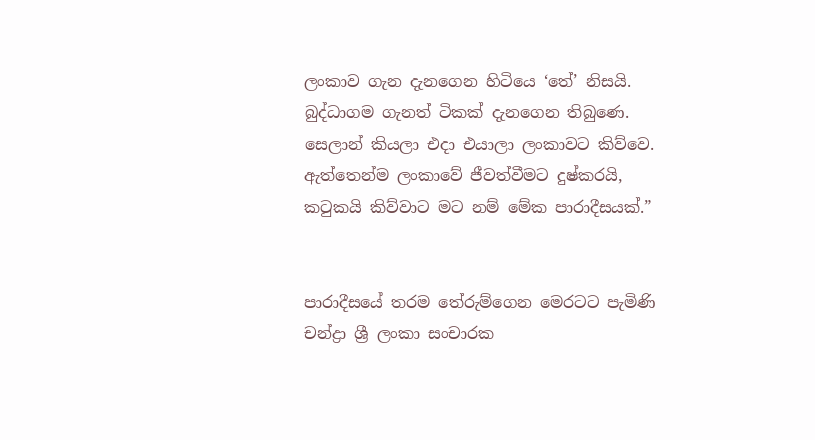ලංකාව ගැන දැනගෙන හිටියෙ ‘තේ’ නිසයි. බුද්ධාගම ගැනත් ටිකක් දැනගෙන තිබුණෙ. සෙලාන් කියලා එද‌ා එයාලා ලංකාවට කිව්වෙ. ඇත්තෙන්ම ලංකාවේ ජීවත්වීමට දුෂ්කරයි, කටුකයි කිව්වාට මට නම් මේක පාරාදීසයක්.”


පාරාදීසයේ තරම තේරුම්ගෙන මෙරටට පැමිණි චන්ද්‍රා ශ්‍රී ලංකා සංචාරක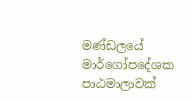මණ්ඩලයේ මාර්ගෝපදේශක පාඨමාලාවක්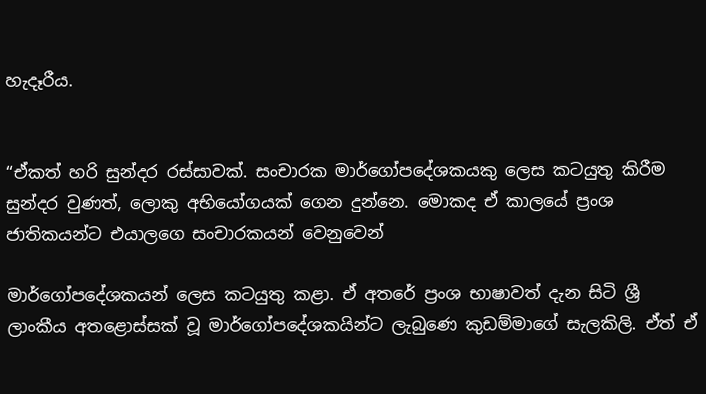හැදෑරීය.


“ඒකත් හරි සුන්දර රස්සාවක්. සංචාරක මාර්ගෝපදේශකයකු ලෙස කටයුතු කිරීම සුන්දර වුණත්, ලොකු අභියෝගයක් ගෙන දුන්නෙ. මොකද ඒ කාලයේ ප්‍රංශ ජාතිකයන්ට එයාලගෙ සංචාරකයන් වෙනුවෙන්

මාර්ගෝපදේශකයන් ලෙස කටයුතු කළා. ඒ අතරේ ප්‍රංශ භාෂාවත් දැන සිටි ශ්‍රී ලාංකීය අතළොස්සක් වූ මාර්ගෝපදේශකයින්ට ලැබුණෙ කුඩම්මාගේ සැලකිලි. ඒත් ඒ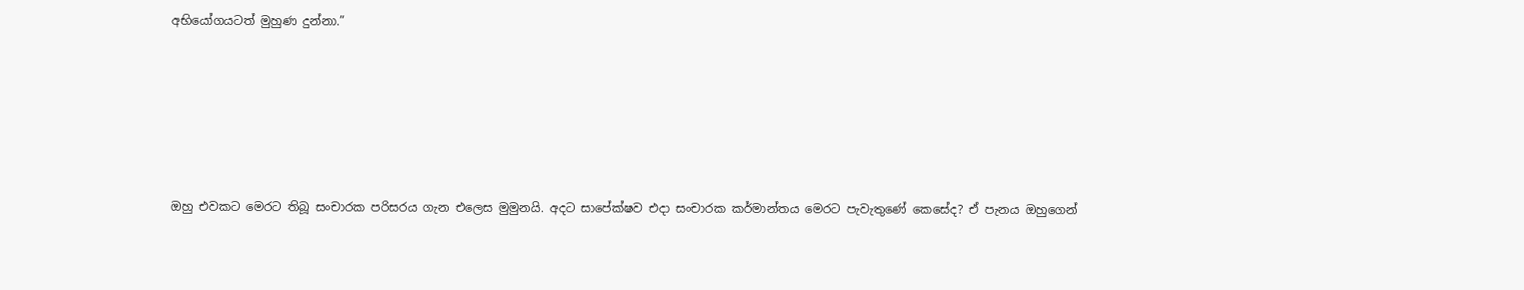අභියෝගයටත් මුහුණ දුන්නා.”






ඔහු එවකට මෙරට තිබූ සංචාරක පරිසරය ගැන එලෙස මුමුනයි. අදට සාපේක්ෂව එද‌ා සංචාරක කර්මාන්තය මෙරට පැවැතුණේ කෙසේද? ඒ පැනය ඔහුගෙන්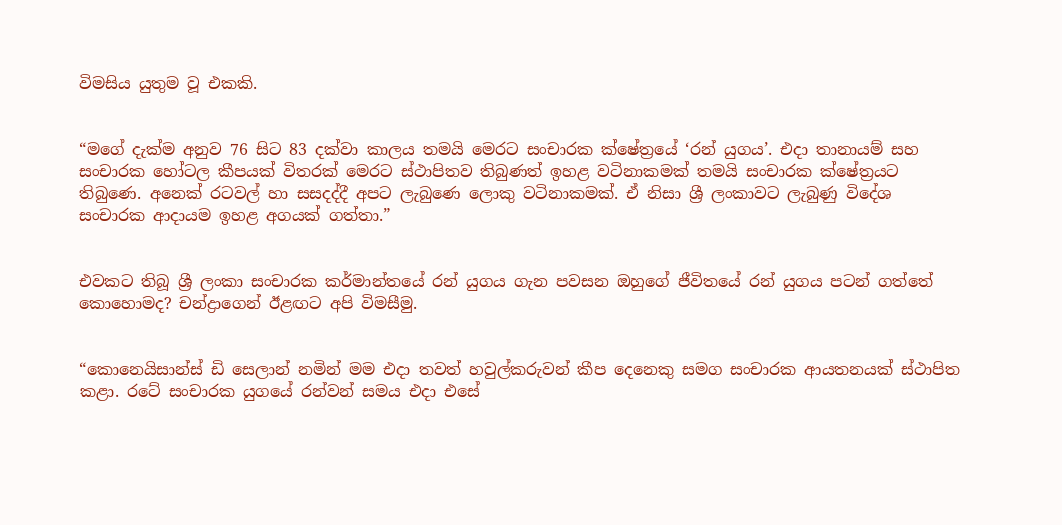විමසිය යුතුම වූ එකකි.


“මගේ දැක්ම අනුව 76 සිට 83 දක්වා කාලය තමයි මෙරට සංචාරක ක්ෂේත්‍රයේ ‘රන් යුගය’. එද‌ා තානායම් සහ සංචාරක හෝටල කීපයක් විතරක් මෙරට ස්ථාපිතව තිබුණත් ඉහළ වටිනාකමක් තමයි සංචාරක ක්ෂේත්‍රයට තිබුණෙ. අනෙක් රටවල් හා සසදද්දී අපට ලැබුණෙ ලොකු වටිනාකමක්. ඒ නිසා ශ්‍රී ලංකාවට ලැබුණු විදේශ සංචාරක ආද‌ායම ඉහළ අගයක් ගත්තා.”


එවකට තිබූ ශ්‍රී ලංකා සංචාරක කර්මාන්තයේ රන් යුගය ගැන පවසන ඔහුගේ ජීවිතයේ රන් යුගය පටන් ගත්තේ කොහොමද? චන්ද්‍රාගෙන් ඊළඟට අපි විමසීමු.


“කොනෙයිසාන්ස් ඩි සෙලාන් නමින් මම එද‌ා තවත් හවුල්කරුවන් කීප දෙනෙකු සමග සංචාරක ආයතනයක් ස්ථාපිත කළා. රටේ සංචාරක යුගයේ රන්වන් සමය එද‌ා එසේ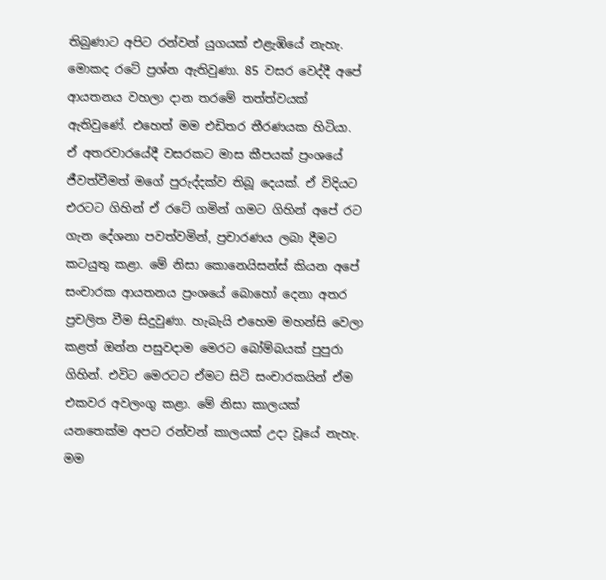තිබුණාට අපිට රන්වන් යුගයක් එළැඹියේ නැහැ. මොකද රටේ ප්‍රශ්න ඇතිවුණා. 85 වසර වෙද්දී අපේ ආයතනය වහලා ද‌ාන තරමේ තත්ත්වයක් ඇතිවුණේ. එහෙත් මම එඩිතර තීරණයක හිටියා. ඒ අතරවාරයේදී වසරකට මාස කීපයක් ප්‍රංශයේ ජීවත්වීමත් මගේ පුරුද්දක්ව තිබූ දෙයක්. ඒ විදියට එරටට ගිහින් ඒ රටේ ගමින් ගමට ගිහින් අපේ රට ගැන දේශනා පවත්වමින්, ප්‍රචාරණය ලබා දීමට කටයුතු කළා. මේ නිසා කොනෙයිසන්ස් කියන අපේ සංචාරක ආයතනය ප්‍රංශයේ බොහෝ දෙනා අතර ප්‍රචලිත වීම සිදුවුණා. හැබැයි එහෙම මහන්සි වෙලා කළත් ඔන්න පසුවද‌ාම මෙරට බෝම්බයක් පුපුරා ගිහින්. එවිට මෙරටට ඒමට සිටි සංචාරකයින් ඒම එකවර අවලංගු කළා. මේ නිසා කාලයක් යනතෙක්ම අපට රන්වන් කාලයක් උද‌ා වූයේ නැහැ. මම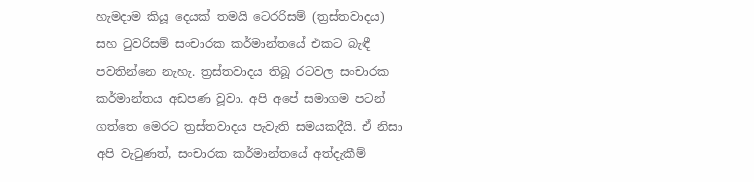හැමද‌ාම කියූ දෙයක් තමයි ටෙරරිසම් (ත්‍රස්තවාදය) සහ ටුවරිසම් සංචාරක කර්මාන්තයේ එකට බැඳී පවතින්නෙ නැහැ. ත්‍රස්තවාදය තිබූ රටවල සංචාරක කර්මාන්තය අඩපණ වූවා. අපි අපේ සමාගම පටන් ගත්තෙ මෙරට ත්‍රස්තවාදය පැවැති සමයකදීයි. ඒ නිසා අපි වැටුණත්, සංචාරක කර්මාන්තයේ අත්දැකීම්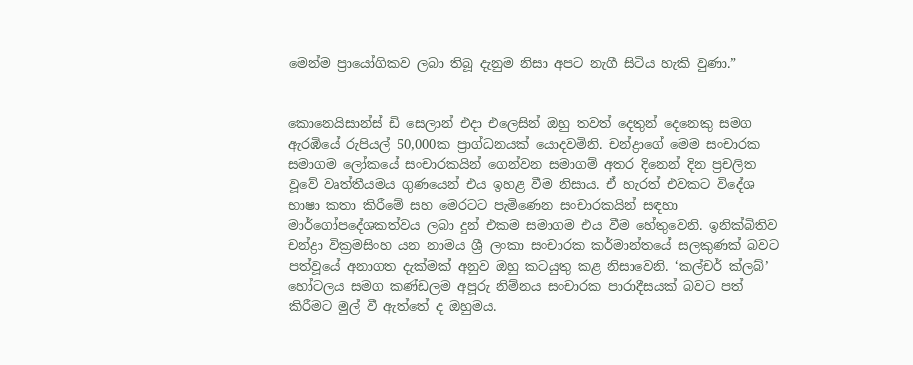මෙන්ම ප්‍රායෝගිකව ලබා තිබූ දැනුම නිසා අපට නැගී සිටිය හැකි වුණා.”


කොනෙයිසාන්ස් ඩි සෙලාන් එද‌ා එලෙසින් ඔහු තවත් දෙතුන් දෙනෙකු සමග ඇරඹියේ රුපියල් 50,000ක ප්‍රාග්ධනයක් යොදවමිනි. චන්ද්‍රාගේ මෙම සංචාරක සමාගම ලෝකයේ සංචාරකයින් ගෙන්වන සමාගම් අතර දිනෙන් දින ප්‍රචලිත වූවේ වෘත්තීයමය ගුණයෙන් එය ඉහළ වීම නිසාය. ඒ හැරත් එවකට විදේශ භාෂා කතා කිරීමේ සහ මෙරටට පැමිණෙන සංචාරකයින් සඳහා මාර්ගෝපදේශකත්වය ලබා දුන් එකම සමාගම එය වීම හේතුවෙනි. ඉනික්බිතිව චන්ද්‍රා වික්‍රමසිංහ යන නාමය ශ්‍රී ලංකා සංචාරක කර්මාන්තයේ සලකුණක් බවට පත්වූයේ අනාගත දැක්මක් අනුව ඔහු කටයුතු කළ නිසාවෙනි. ‘කල්චර් ක්ලබ්’ හෝටලය සමග කණ්ඩලම අපූරු නිම්නය සංචාරක පාරාදීසයක් බවට පත් කිරීමට මුල් වී ඇත්තේ ද ඔහුමය.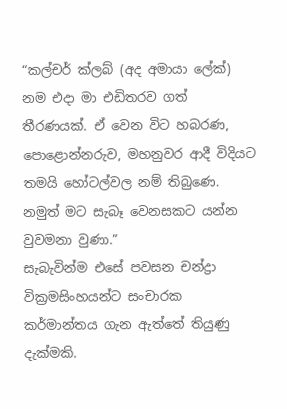“කල්චර් ක්ලබ් (අද අමායා ලේක්) නම එදා මා එඩිතරව ගත් තීරණයක්. ඒ වෙන විට හබරණ, පොළොන්නරුව, මහනුවර ආදී විදියට තමයි හෝටල්වල නම් තිබුණෙ. නමුත් මට සැබෑ වෙනසකට යන්න වුවමනා වුණා.”
සැබැවින්ම එසේ පවසන චන්ද්‍රා වික්‍රමසිංහයන්ට සංචාරක කර්මාන්තය ගැන ඇත්තේ තියුණු දැක්මකි.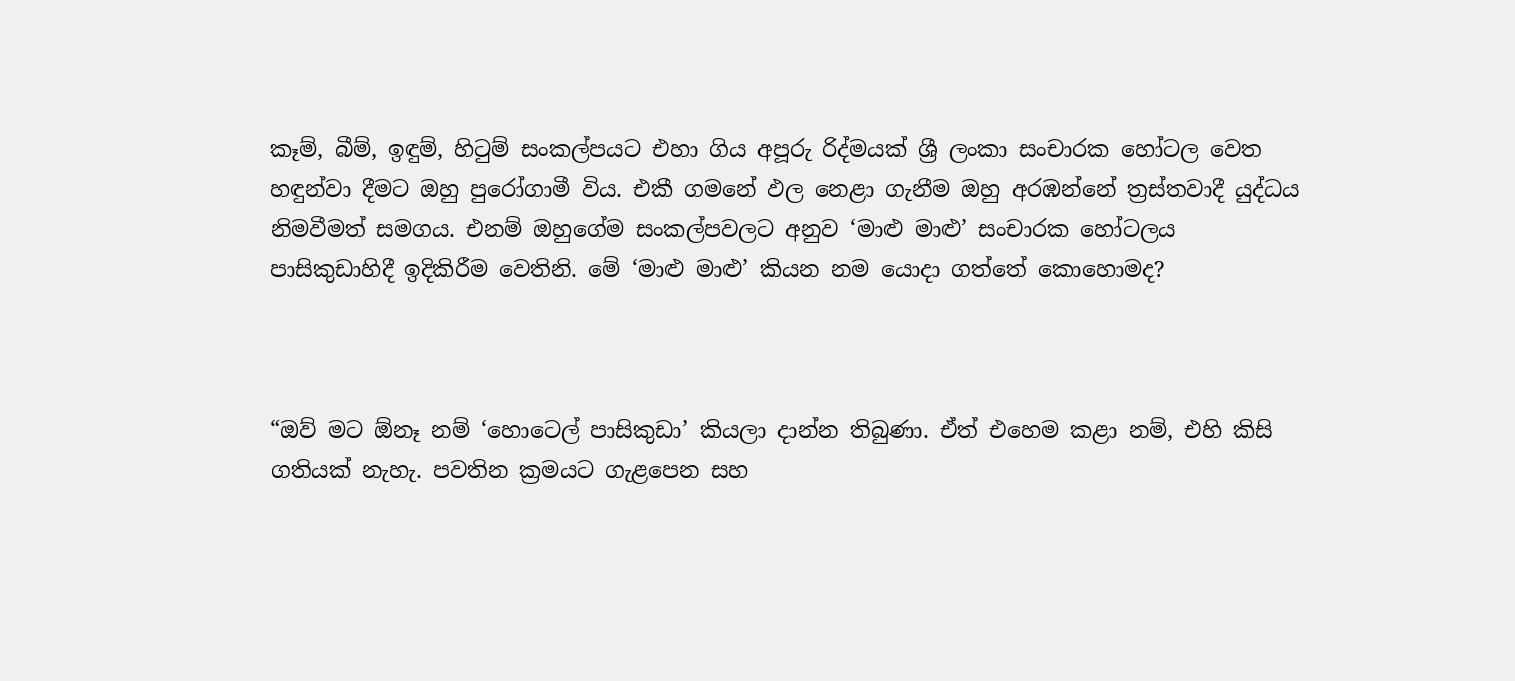කෑම්, බීම්, ඉඳුම්, හිටුම් සංකල්පයට එහා ගිය අපූරු රිද්මයක් ශ්‍රී ලංකා සංචාරක හෝටල වෙත හඳුන්වා දීමට ඔහු පුරෝගාමී විය. එකී ගමනේ ඵල නෙළා ගැනීම ඔහු අරඹන්නේ ත්‍රස්තවාදී යුද්ධය නිමවීමත් සමගය. එනම් ඔහුගේම සංකල්පවලට අනුව ‘මාළු මාළු’ සංචාරක හෝටලය පාසිකුඩාහිදී ඉදිකිරීම වෙතිනි. මේ ‘මාළු මාළු’ කියන නම යොද‌ා ගත්තේ කොහොමද?



“ඔව් මට ඕනෑ නම් ‘හොටෙල් පාසිකුඩා’ කියලා ද‌ාන්න තිබුණා. ඒත් එහෙම කළා නම්, එහි කිසි ගතියක් නැහැ. පවතින ක්‍රමයට ගැළපෙන සහ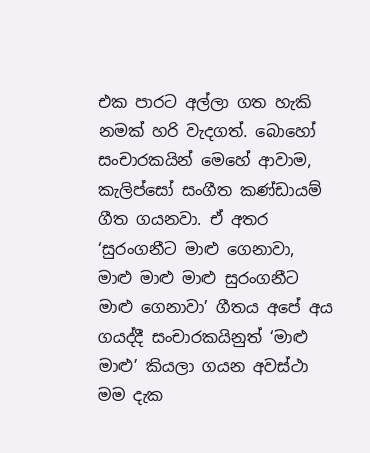එක පාරට අල්ලා ගත හැකි නමක් හරි වැදගත්. බොහෝ සංචාරකයින් මෙහේ ආවාම, කැලිප්සෝ සංගීත කණ්ඩායම් ගීත ගයනවා. ඒ අතර ‘සුරංගනීට මාළු ගෙනාවා, මාළු මාළු මාළු සුරංගනීට මාළු ගෙනාවා’ ගීතය අපේ අය ගයද්දී සංචාරකයිනුත් ‘මාළු මාළු’ කියලා ගයන අවස්ථා මම දැක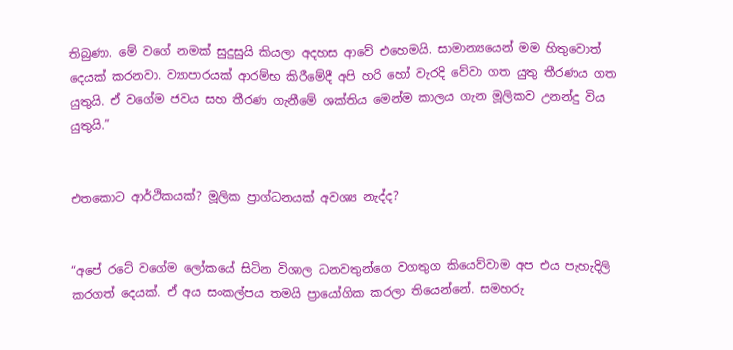තිබුණා. මේ වගේ නමක් සුදුසුයි කියලා අදහස ආවේ එහෙමයි. සාමාන්‍යයෙන් මම හිතුවොත් දෙයක් කරනවා. ව්‍යාපාරයක් ආරම්භ කිරීමේදී අපි හරි හෝ වැරදි වේවා ගත යුතු තීරණය ගත යුතුයි. ඒ වගේම ජවය සහ තීරණ ගැනීමේ ශක්තිය මෙන්ම කාලය ගැන මූලිකව උනන්දු විය යුතුයි.”


එතකොට ආර්ථිකයක්? මූලික ප්‍රාග්ධනයක් අවශ්‍ය නැද්ද?


“අපේ රටේ වගේම ලෝකයේ සිටින විශාල ධනවතුන්ගෙ වගතුග කියෙව්වාම අප එය පැහැදිලි කරගත් දෙයක්. ඒ අය සංකල්පය තමයි ප්‍රායෝගික කරලා තියෙන්නේ. සමහරු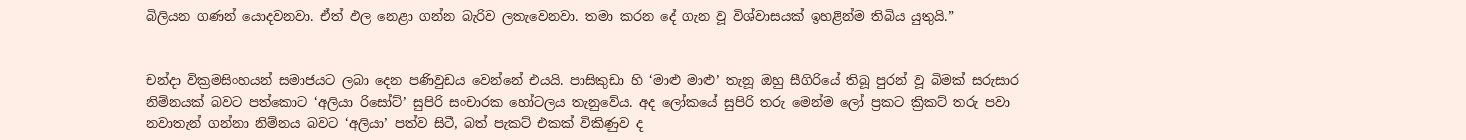බිලියන ගණන් යොදවනවා. ඒත් ඵල නෙළා ගන්න බැරිව ලතැවෙනවා. තමා කරන දේ ගැන වූ විශ්වාසයක් ඉහළින්ම තිබිය යුතුයි.”


චන්‌ද‌ා වික්‍රමසිංහයන් සමාජයට ලබා දෙන පණිවුඩය වෙන්නේ එයයි. පාසිකුඩා හි ‘මාළු මාළු’ තැනූ ඔහු සීගිරියේ තිබූ පුරන් වූ බිමක් සරුසාර නිම්නයක් බවට පත්කොට ‘අලියා රිසෝට්’ සුපිරි සංචාරක හෝටලය තැනුවේය. අද ලෝකයේ සුපිරි තරු මෙන්ම ලෝ ප්‍රකට ක්‍රිකට් තරු පවා නවාතැන් ගන්නා නිම්නය බවට ‘අලියා’ පත්ව සිටී, බත් පැකට් එකක් විකිණුව ද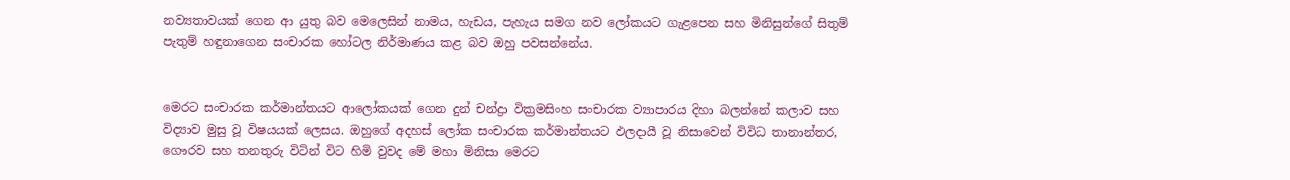නව්‍යතාවයක් ගෙන ආ යුතු බව මෙලෙසින් නාමය, හැඩය, පැහැය සමග නව ලෝකයට ගැළපෙන සහ මිනිසුන්ගේ සිතුම් පැතුම් හඳුනාගෙන සංචාරක හෝටල නිර්මාණය කළ බව ඔහු පවසන්නේය.


මෙරට සංචාරක කර්මාන්තයට ආලෝකයක් ගෙන දුන් චන්ද්‍රා වික්‍රමසිංහ සංචාරක ව්‍යාපාරය දිහා බලන්නේ කලාව සහ විද්‍යාව මුසු වූ විෂයයක් ලෙසය. ඔහුගේ අදහස් ලෝක සංචාරක කර්මාන්තයට ඵලදායී වූ නිසාවෙන් විවිධ තානාන්තර, ගෞරව සහ තනතුරු විටින් විට හිමි වුවද මේ මහා මිනිසා මෙරට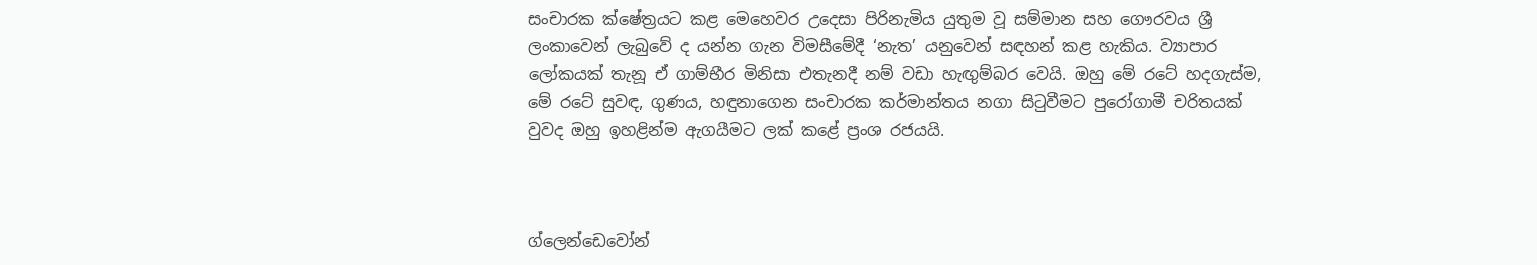සංචාරක ක්ෂේත්‍රයට කළ මෙහෙවර උදෙසා පිරිනැමිය යුතුම වූ සම්මාන සහ ගෞරවය ශ්‍රී ලංකාවෙන් ලැබුවේ ද යන්න ගැන විමසීමේදී ‘නැත’ යනුවෙන් සඳහන් කළ හැකිය. ව්‍යාපාර ලෝකයක් තැනූ ඒ ගාම්භීර මිනිසා එතැනදී නම් වඩා හැඟුම්බර වෙයි. ඔහු මේ රටේ හදගැස්ම, මේ රටේ සුවඳ, ගුණය, හඳුනාගෙන සංචාරක කර්මාන්තය නගා සිටුවීමට පුරෝගාමී චරිතයක් වුවද ඔහු ඉහළින්ම ඇගයීමට ලක් කළේ ප්‍රංශ රජයයි.



ග්ලෙන්ඩෙවෝන්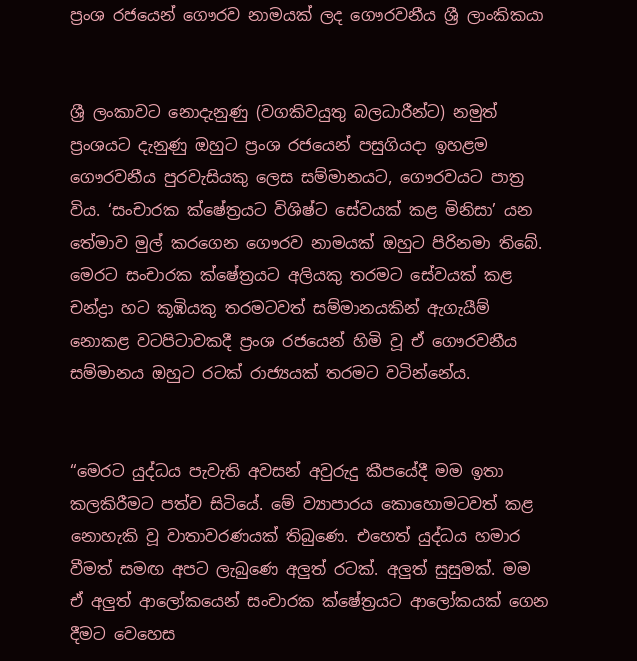ප්‍රංශ රජයෙන් ගෞරව නාමයක් ලද ගෞරවනීය ශ්‍රී ලාංකිකයා


ශ්‍රී ලංකාවට නොදැනුණු (වගකිවයුතු බලධාරීන්ට) නමුත් ප්‍රංශයට දැනුණු ඔහුට ප්‍රංශ රජයෙන් පසුගියදා ඉහළම ගෞරවනීය පුරවැසියකු ලෙස සම්මානයට, ගෞරවයට පාත්‍ර විය. ‘සංචාරක ක්ෂේත්‍රයට විශිෂ්ට සේවයක් කළ මිනිසා’ යන තේමාව මුල් කරගෙන ගෞරව නාමයක් ඔහුට පිරිනමා තිබේ. මෙරට සංචාරක ක්ෂේත්‍රයට අලියකු තරමට සේවයක් කළ චන්ද්‍රා හට කූඹියකු තරමටවත් සම්මානයකින් ඇගැයීම් නොකළ වටපිටාවකදී ප්‍රංශ රජයෙන් හිමි වූ ඒ ගෞරවනීය සම්මානය ඔහුට රටක් රාජ්‍යයක් තරමට වටින්නේය.


“මෙරට යුද්ධය පැවැති අවසන් අවුරුදු කීපයේදී මම ඉතා කලකිරීමට පත්ව සිටියේ. මේ ව්‍යාපාරය කොහොමටවත් කළ නොහැකි වූ වාතාවරණයක් තිබුණෙ. එහෙත් යුද්ධය හමාර වීමත් සමඟ අපට ලැබුණෙ අලුත් රටක්. අලුත් සුසුමක්. මම ඒ අලුත් ආලෝකයෙන් සංචාරක ක්ෂේත්‍රයට ආලෝකයක් ගෙන දීමට වෙහෙස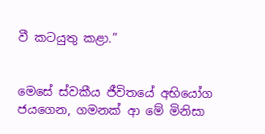වී කටයුතු කළා.”


මෙසේ ස්වකීය ජීවිතයේ අභියෝග ජයගෙන, ගමනක් ආ මේ මිනිසා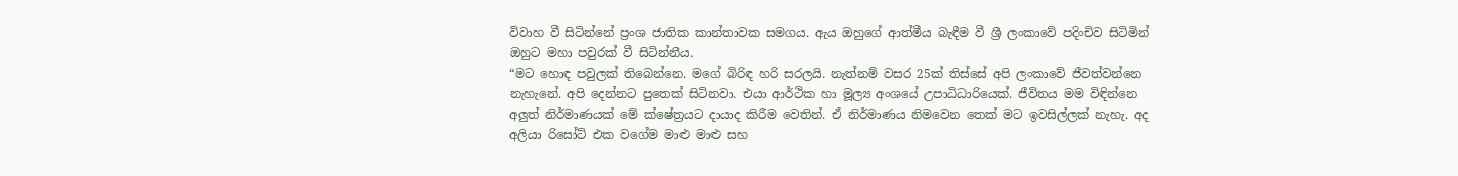විවාහ වී සිටින්නේ ප්‍රංශ ජාතික කාන්තාවක සමගය. ඇය ඔහුගේ ආත්මීය බැඳීම වී ශ්‍රී ලංකාවේ පදිංචිව සිටිමින් ඔහුට මහා පවුරක් වී සිටින්නීය.
“මට හොඳ පවුලක් තිබෙන්නෙ. මගේ බිරිඳ හරි සරලයි. නැත්නම් වසර 25ක් තිස්සේ අපි ලංකාවේ ජීවත්වන්නෙ නැහැනේ. අපි දෙන්නට පුතෙක් සිටිනවා. එයා ආර්ථික හා මූල්‍ය අංශයේ උපාධිධාරියෙක්. ජීවිතය මම විඳින්නෙ අලුත් නිර්මාණයක් මේ ක්ෂේත්‍රයට ද‌ායාද කිරීම වෙතින්. ඒ නිර්මාණය නිමවෙන තෙක් මට ඉවසිල්ලක් නැහැ. අද අලියා රිසෝට් එක වගේම මාළු මාළු සහ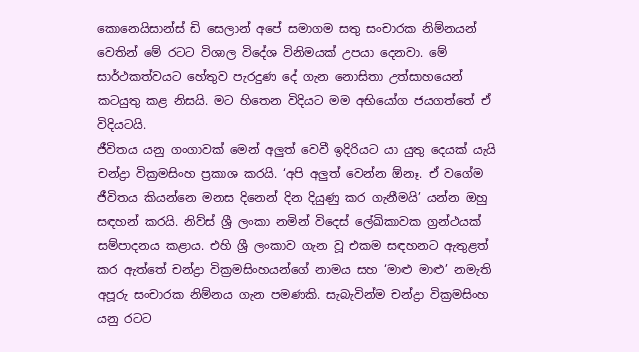කොනෙයිසාන්ස් ඩි සෙලාන් අපේ සමාගම සතු සංචාරක නිම්නයන් වෙතින් මේ රටට විශාල විදේශ විනිමයක් උපයා දෙනවා. මේ සාර්ථකත්වයට හේතුව පැරදුණ දේ ගැන නොසිතා උත්සාහයෙන් කටයුතු කළ නිසයි. මට හිතෙන විදියට මම අභියෝග ජයගත්තේ ඒ විදියටයි.
ජීවිතය යනු ගංගාවක් මෙන් අලුත් වෙවී ඉදිරියට යා යුතු දෙයක් යැයි චන්ද්‍රා වික්‍රමසිංහ ප්‍රකාශ කරයි. ‘අපි අලුත් වෙන්න ඕනෑ. ඒ වගේම ජීවිතය කියන්නෙ මනස දිනෙන් දින දියුණු කර ගැනීමයි’ යන්න ඔහු සඳහන් කරයි. නිව්ස් ශ්‍රී ලංකා නමින් විදෙස් ලේඛිකාවක ග්‍රන්ථයක් සම්පාදනය කළාය. එහි ශ්‍රී ලංකාව ගැන වූ එකම සඳහනට ඇතුළත් කර ඇත්තේ චන්ද්‍රා වික්‍රමසිංහයන්ගේ නාමය සහ ‘මාළු මාළු’ නමැති අපූරු සංචාරක නිම්නය ගැන පමණකි. සැබැවින්ම චන්ද්‍රා වික්‍රමසිංහ යනු රටට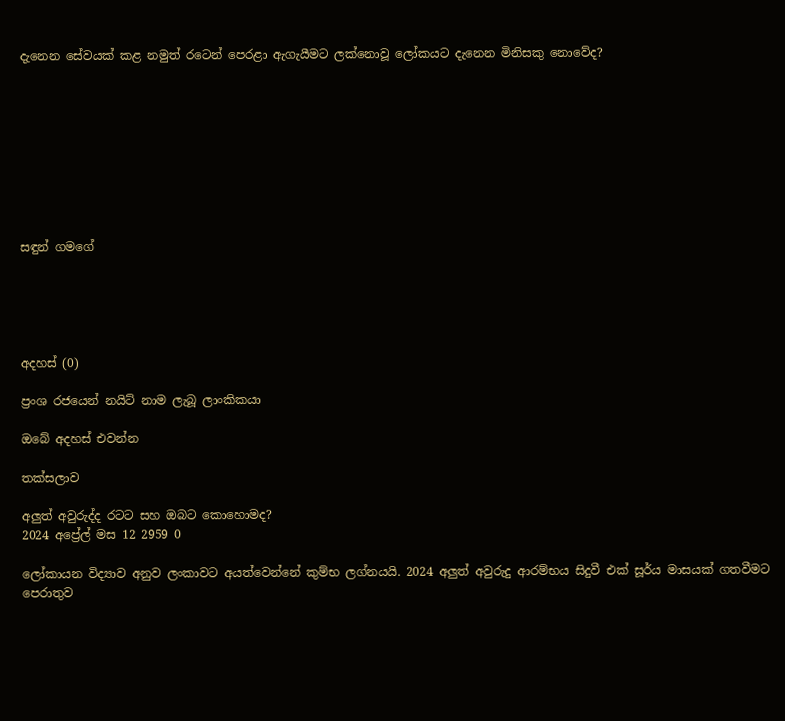දැනෙන සේවයක් කළ නමුත් රටෙන් පෙරළා ඇගැයීමට ලක්නොවූ ලෝකයට දැනෙන මිනිසකු නොවේද?









සඳුන් ගමගේ





අදහස් (0)

ප්‍රංශ රජයෙන් නයිට් නාම ලැබූ ලාංකිකයා

ඔබේ අදහස් එවන්න

තක්සලාව

අලුත් අවුරුද්ද රටට සහ ඔබට කොහොමද?
2024 අප්‍රේල් මස 12 2959 0

ලෝකායන විද්‍යාව අනුව ලංකාවට අයත්වෙන්නේ කුම්භ ලග්නයයි. 2024 අලුත් අවුරුදු ආරම්භය සිදුවී එක් සූර්ය මාසයක් ගතවීමට පෙරාතුව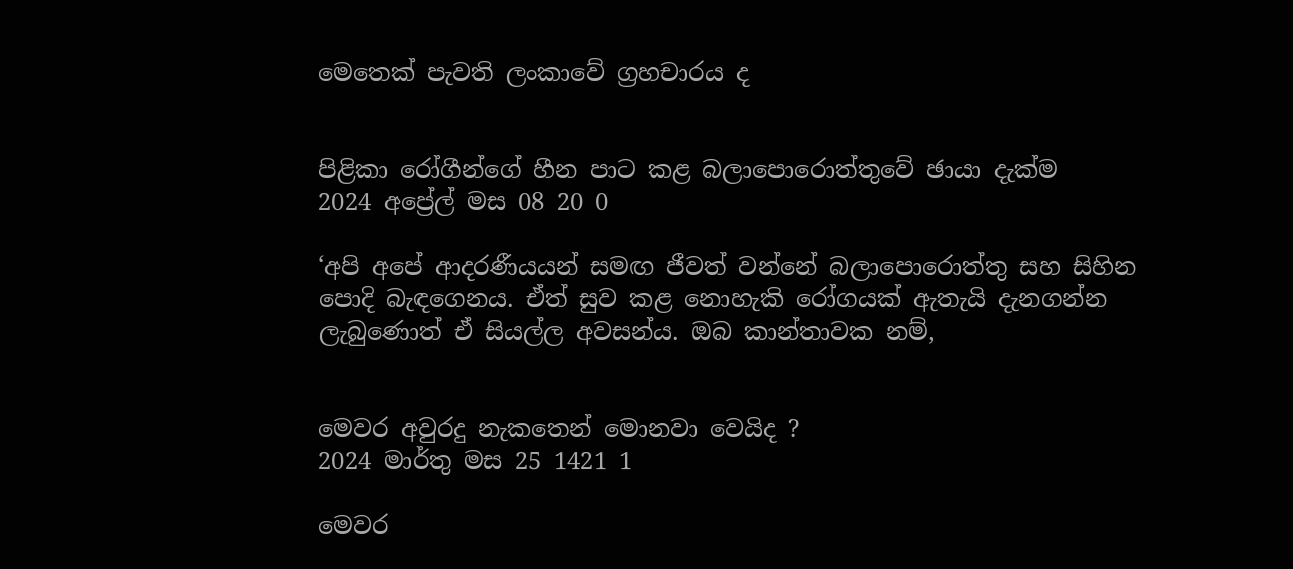මෙතෙක් පැවති ලංකාවේ ග්‍රහචාරය ද


පිළිකා රෝගීන්ගේ හීන පාට කළ බලාපොරොත්තුවේ ඡායා දැක්ම
2024 අප්‍රේල් මස 08 20 0

‘අපි අපේ ආදරණීයයන් සමඟ ජීවත් වන්නේ බලාපොරොත්තු සහ සිහින පොදි බැඳගෙනය. ඒත් සුව කළ නොහැකි රෝගයක් ඇතැයි දැනගන්න ලැබුණොත් ඒ සියල්ල අවසන්ය. ඔබ කාන්තාවක නම්,


මෙවර අවුරදු නැකතෙන් මොනවා වෙයිද ?
2024 මාර්තු මස 25 1421 1

මෙවර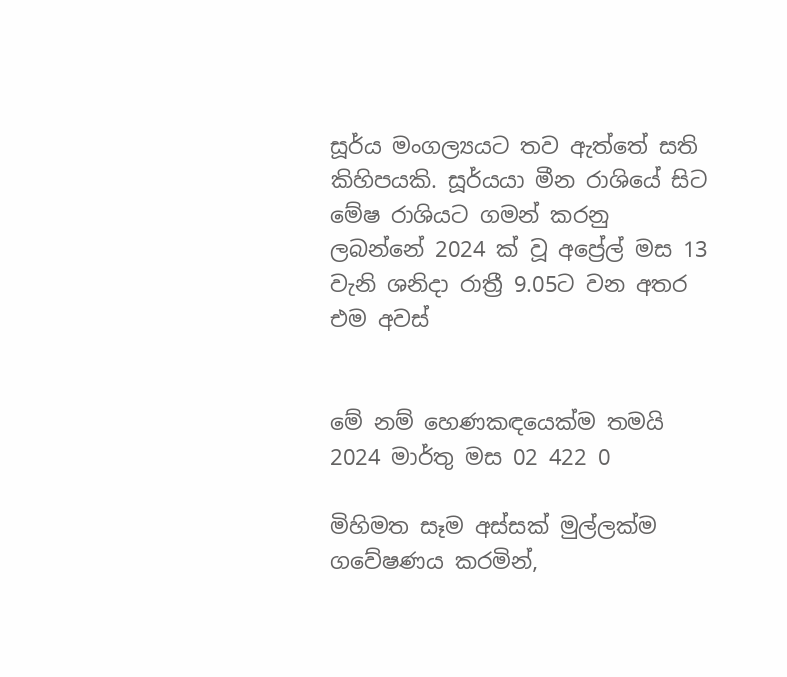සූර්ය මංගල්‍යයට තව ඇත්තේ සති කිහිපයකි. සූර්යයා මීන රාශියේ සිට මේෂ රාශියට ගමන් කරනු ලබන්නේ 2024 ක් වූ අප්‍රේල් මස 13 වැනි ශනිදා රාත්‍රී 9.05ට වන අතර එම අවස්


මේ නම් හෙණකඳයෙක්ම තමයි
2024 මාර්තු මස 02 422 0

මිහිමත සෑම අස්සක් මුල්ලක්ම ගවේෂණය කරමින්,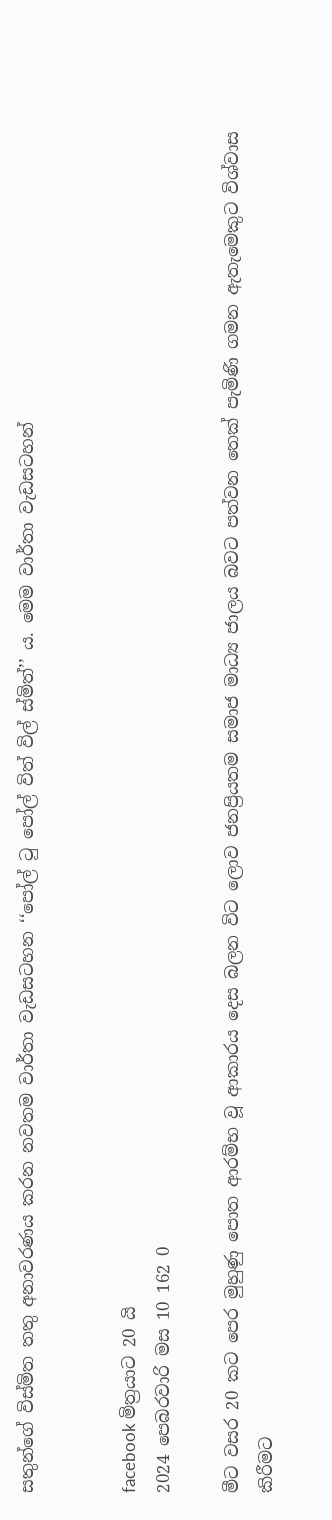සතුන්ගේ විස්මිත තතු අනාවරණය කරන නවතම වාර්තා වැඩසටහන ‘‘පෝල් ටු පෝල් විත් විල් ස්මිත්’’ ය. මෙම වාර්තා වැඩසටහන්


facebook මිත්‍රයාට 20 යි
2024 පෙබරවාරි මස 10 162 0

මීට වසර 20 කට පෙර මුහුණු පොත ආරම්භ වූ ආකාරය දෙස බලන විට ලොව ජනප්‍රියතම සමාජ මාධ්‍ය ජාලය බවට පත්වන තෙක් පැමිණි ගමන ඇතැමෙකුට විශ්වාස කිරීමට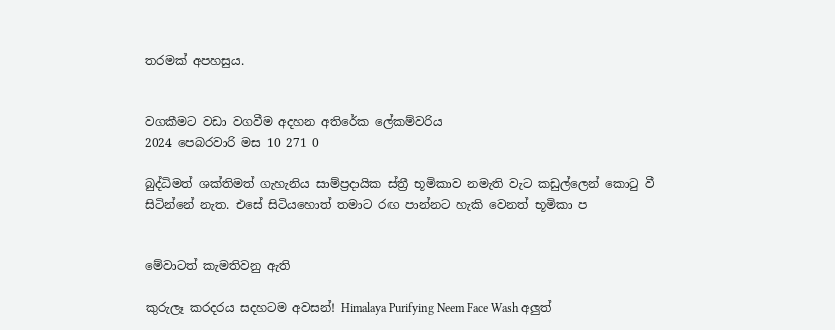තරමක් අපහසුය.


වගකීමට වඩා වගවීම අදහන අතිරේක ලේකම්වරිය
2024 පෙබරවාරි මස 10 271 0

බුද්ධිමත් ශක්තිමත් ගැහැනිය සාම්ප්‍රදායික ස්ත්‍රී භූමිකාව නමැති වැට කඩුල්ලෙන් කොටු වී සිටින්නේ නැත. එසේ සිටියහොත් තමාට රඟ පාන්නට හැකි වෙනත් භූමිකා ප


මේවාටත් කැමතිවනු ඇති

කුරුලෑ කරදරය සදහටම අවසන්! Himalaya Purifying Neem Face Wash අලුත්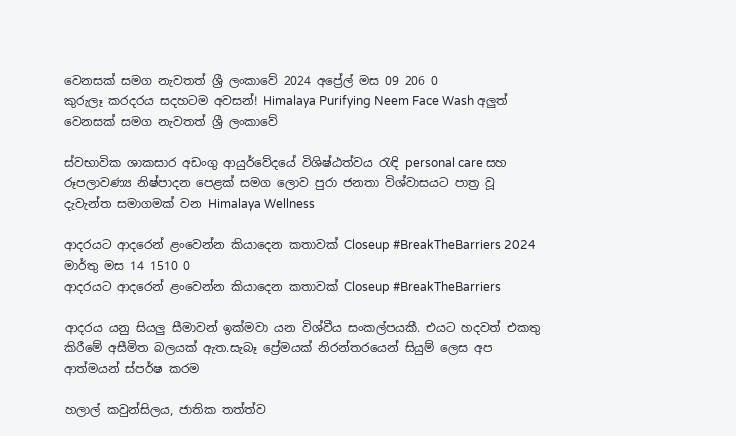වෙනසක් සමග නැවතත් ශ්‍රී ලංකාවේ 2024 අප්‍රේල් මස 09 206 0
කුරුලෑ කරදරය සදහටම අවසන්! Himalaya Purifying Neem Face Wash අලුත් වෙනසක් සමග නැවතත් ශ්‍රී ලංකාවේ

ස්වභාවික ශාකසාර අඩංගු ආයුර්වේදයේ විශිෂ්ඨත්වය රැඳි personal care සහ රූපලාවණ්‍ය නිෂ්පාදන පෙළක් සමග ලොව පුරා ජනතා විශ්වාසයට පාත්‍ර වූ දැවැන්ත සමාගමක් වන Himalaya Wellness

ආදරයට ආදරෙන් ළංවෙන්න කියාදෙන කතාවක් Closeup #BreakTheBarriers 2024 මාර්තු මස 14 1510 0
ආදරයට ආදරෙන් ළංවෙන්න කියාදෙන කතාවක් Closeup #BreakTheBarriers

ආදරය යනු සියලු සීමාවන් ඉක්මවා යන විශ්වීය සංකල්පයකී. එයට හදවත් එකතු කිරීමේ අසීමිත බලයක් ඇත.සැබෑ ප්‍රේමයක් නිරන්තරයෙන් සියුම් ලෙස අප ආත්මයන් ස්පර්ෂ කරම

හලාල් කවුන්සිලය, ජාතික තත්ත්ව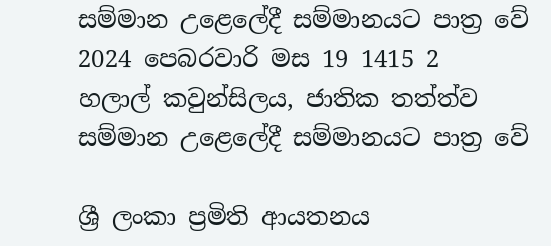සම්මාන උළෙලේදී සම්මානයට පාත්‍ර වේ 2024 පෙබරවාරි මස 19 1415 2
හලාල් කවුන්සිලය, ජාතික තත්ත්ව සම්මාන උළෙලේදී සම්මානයට පාත්‍ර වේ

ශ්‍රී ලංකා ප්‍රමිති ආයතනය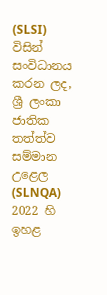(SLSI) විසින් සංවිධානය කරන ලද, ශ්‍රී ලංකා ජාතික තත්ත්ව සම්මාන උළෙල (SLNQA) 2022 හි ඉහළ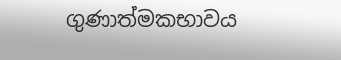ගුණාත්මකභාවය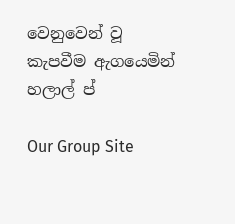වෙනුවෙන් වූ කැපවීම ඇගයෙමින් හලාල් ප්

Our Group Site